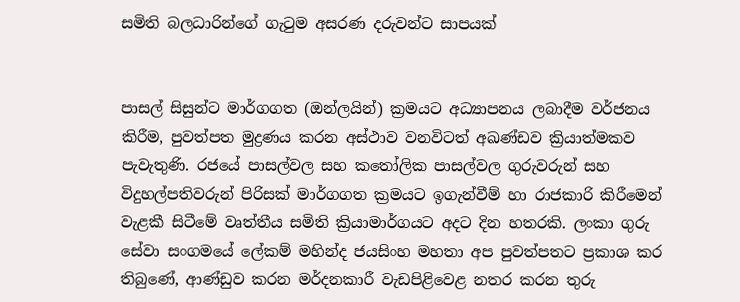සමිති බලධාරින්ගේ ගැටුම අසරණ දරුවන්ට සාපයක්


පාසල් සිසුන්ට මාර්ගගත (ඔන්ලයින්) ක්‍රමයට අධ්‍යාපනය ලබාදීම වර්ජනය කිරීම, පුවත්පත මුද්‍රණය කරන අස්ථාව වනවිටත් අඛණ්ඩව ක්‍රියාත්මකව පැවැතුණි. රජයේ පාසල්වල සහ කතෝලික පාසල්වල ගුරුවරුන් සහ විදුහල්පතිවරුන් පිරිසක් මාර්ගගත ක්‍රමයට ඉගැන්වීම් හා රාජකාරි කිරීමෙන් වැළකී සිටීමේ වෘත්තීය සමිති ක්‍රියාමාර්ගයට අදට දින හතරකි. ලංකා ගුරු සේවා සංගමයේ ලේකම් මහින්ද ජයසිංහ මහතා අප පුවත්පතට ප්‍රකාශ කර තිබුණේ, ආණ්ඩුව කරන මර්දනකාරී වැඩපිළිවෙළ නතර කරන තුරු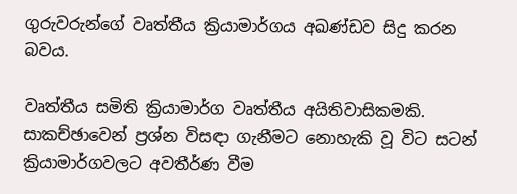ගුරුවරුන්ගේ වෘත්තීය ක්‍රියාමාර්ගය අඛණ්ඩව සිදු කරන බවය.

වෘත්තීය සමිති ක්‍රියාමාර්ග වෘත්තීය අයිතිවාසිකමකි. සාකච්ඡාවෙන් ප්‍රශ්න විසඳා ගැනීමට නොහැකි වූ විට සටන් ක්‍රියාමාර්ගවලට අවතීර්ණ වීම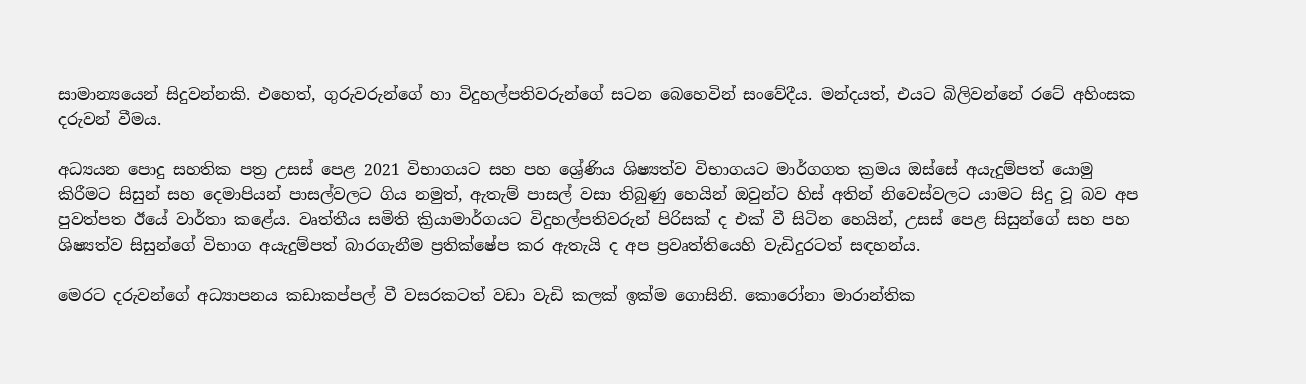සාමාන්‍යයෙන් සිදුවන්නකි. එහෙත්, ගුරුවරුන්ගේ හා විදුහල්පතිවරුන්ගේ සටන බෙහෙවින් සංවේදීය. මන්දයත්, එයට බිලිවන්නේ රටේ අහිංසක දරුවන් වීමය.

අධ්‍යයන පොදු සහතික පත්‍ර උසස් පෙළ 2021 විභාගයට සහ පහ ශ්‍රේණිය ශිෂ්‍යත්ව විභාගයට මාර්ගගත ක්‍රමය ඔස්සේ අයැදුම්පත් යොමු කිරීමට සිසුන් සහ දෙමාපියන් පාසල්වලට ගිය නමුත්, ඇතැම් පාසල් වසා තිබුණු හෙයින් ඔවුන්ට හිස් අතින් නිවෙස්වලට යාමට සිදු වූ බව අප පුවත්පත ඊයේ වාර්තා කළේය. වෘත්තීය සමිති ක්‍රියාමාර්ගයට විදුහල්පතිවරුන් පිරිසක් ද එක් වී සිටින හෙයින්, උසස් පෙළ සිසුන්ගේ සහ පහ ශිෂ්‍යත්ව සිසුන්ගේ විභාග අයැදුම්පත් බාරගැනීම ප්‍රතික්ෂේප කර ඇතැයි ද අප ප්‍රවෘත්තියෙහි වැඩිදුරටත් සඳහන්ය.

මෙරට දරුවන්ගේ අධ්‍යාපනය කඩාකප්පල් වී වසරකටත් වඩා වැඩි කලක් ඉක්ම ගොසිනි. කොරෝනා මාරාන්තික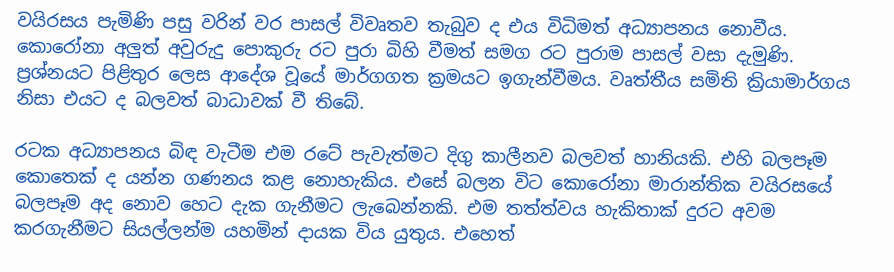වයිරසය පැමිණි පසු වරින් වර පාසල් විවෘතව තැබුව ද එය විධිමත් අධ්‍යාපනය නොවීය. කොරෝනා අලුත් අවුරුදු පොකුරු රට පුරා බිහි වීමත් සමග රට පුරාම පාසල් වසා දැමුණි. ප්‍රශ්නයට පිළිතුර ලෙස ආදේශ වූයේ මාර්ගගත ක්‍රමයට ඉගැන්වීමය. වෘත්තීය සමිති ක්‍රියාමාර්ගය නිසා එයට ද බලවත් බාධාවක් වී තිබේ.

රටක අධ්‍යාපනය බිඳ වැටීම එම රටේ පැවැත්මට දිගු කාලීනව බලවත් හානියකි. එහි බලපෑම කොතෙක් ද යන්න ගණනය කළ නොහැකිය. එසේ බලන විට කොරෝනා මාරාන්තික වයිරසයේ බලපෑම අද නොව හෙට දැක ගැනීමට ලැබෙන්නකි. එම තත්ත්වය හැකිතාක් දුරට අවම කරගැනීමට සියල්ලන්ම යහමින් දායක විය යුතුය. එහෙත්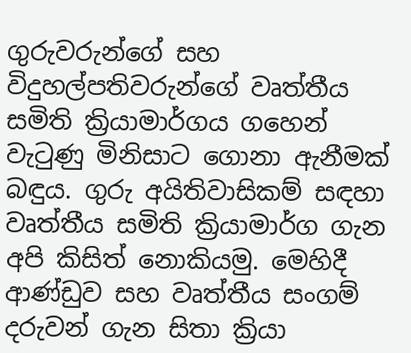ගුරුවරුන්ගේ සහ විදුහල්පතිවරුන්ගේ වෘත්තීය සමිති ක්‍රියාමාර්ගය ගහෙන් වැටුණු මිනිසාට ගොනා ඇනීමක් බඳුය. ගුරු අයිතිවාසිකම් සඳහා වෘත්තීය සමිති ක්‍රියාමාර්ග ගැන අපි කිසිත් නොකියමු. මෙහිදී ආණ්ඩුව සහ වෘත්තීය සංගම් දරුවන් ගැන සිතා ක්‍රියා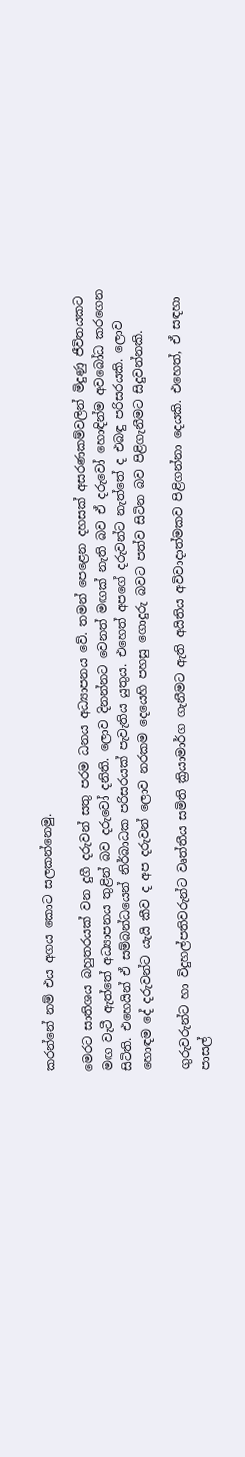කරන්නේ නම් එය අගය කොට සලකන්නෙමු.

මෙරට සාතිශය බහුතරයක් වන දුගී දරුවන් සතු පරම ධනය අධ්‍යාපනය වේ. තමන් පෙළෙන දහසක් අසරණකම්වලින් මිදුණු ජීවිතයකට මඟ වැටී ඇත්තේ අධ්‍යාපනය තුළින් බව දරුවෝ දනිති. ලොව දිනන්නට වෙනත් මඟක් නැති බව ඒ දරුවෝ හොඳින්ම අවබෝධ කරගෙන සිටිති. එහෙයින් ඒ සම්බන්ධයෙන් නිර්බාධක පරිසරයක් පැවැතිය යුතුය. එහෙත් අපගේ දරුවන්ට නැත්තේ ද එබඳු පරිසරයකි. ලොව හොඳම දේ දරුවන්ට යැයි කීව ද අප දරුවන් ලොව නරකම දෙයෙහි පහසු ගොදුරු බවට පත්ව සිටින බව පිළිගැනීමට සිදුවන්නකි.

ගුරුවරුන්ට හා විදුහල්පතිවරුන්ට වෘත්තීය සමිති ක්‍රියාමාර්ග ගැනීමට ඇති අයිතිය අවිවාදාත්මකව පිළිගන්නා දෙයකි. එහෙත්, ඒ සඳහා පාසල්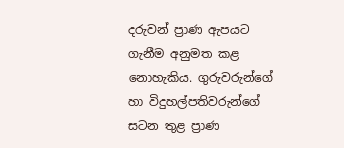දරුවන් ප්‍රාණ ඇපයට ගැනීම අනුමත කළ නොහැකිය. ගුරුවරුන්ගේ හා විදුහල්පතිවරුන්ගේ සටන තුළ ප්‍රාණ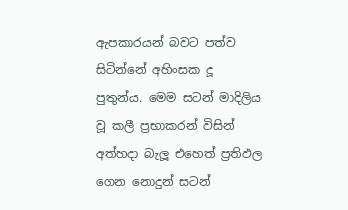ඇපකාරයන් බවට පත්ව සිටින්නේ අහිංසක දූ පුතුන්ය. මෙම සටන් මාදිලිය වූ කලී ප්‍රභාකරන් විසින් අත්හදා බැලූ එහෙත් ප්‍රතිඵල ගෙන නොදුන් සටන්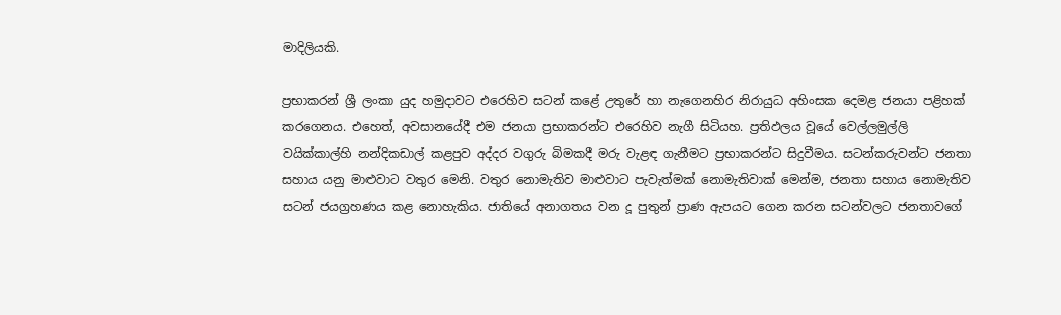මාදිලියකි.

ප්‍රභාකරන් ශ්‍රී ලංකා යුද හමුදාවට එරෙහිව සටන් කළේ උතුරේ හා නැගෙනහිර නිරායුධ අහිංසක දෙමළ ජනයා පළිහක් කරගෙනය. එහෙත්, අවසානයේදී එම ජනයා ප්‍රභාකරන්ට එරෙහිව නැගී සිටියහ. ප්‍රතිඵලය වූයේ වෙල්ලමුල්ලි වයික්කාල්හි නන්දිකඩාල් කළපුව අද්දර වගුරු බිමකදී මරු වැළඳ ගැනීමට ප්‍රභාකරන්ට සිදුවීමය. සටන්කරුවන්ට ජනතා සහාය යනු මාළුවාට වතුර මෙනි. වතුර නොමැතිව මාළුවාට පැවැත්මක් නොමැතිවාක් මෙන්ම, ජනතා සහාය නොමැතිව සටන් ජයග්‍රහණය කළ නොහැකිය. ජාතියේ අනාගතය වන දූ පුතුන් ප්‍රාණ ඇපයට ගෙන කරන සටන්වලට ජනතාවගේ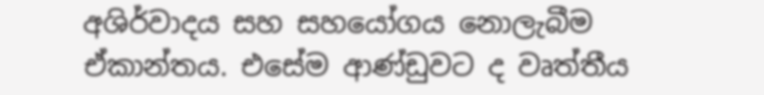අශිර්වාදය සහ සහයෝගය නොලැබීම ඒකාන්තය. එසේම ආණ්ඩුවට ද වෘත්තීය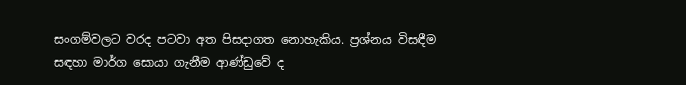සංගම්වලට වරද පටවා අත පිසදාගත නොහැකිය. ප්‍රශ්නය විසඳීම සඳහා මාර්ග සොයා ගැනීම ආණ්ඩුවේ ද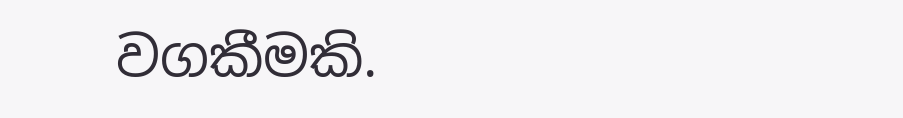වගකීමකි.